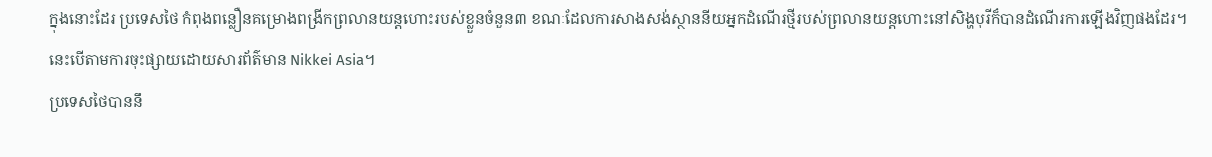ក្នុងនោះដែរ ប្រទេសថៃ កំពុងពន្លឿនគម្រោងពង្រីកព្រលានយន្ដហោះរបស់ខ្លួនចំនួន៣ ខណៈដែលការសាងសង់ស្ថាននីយអ្នកដំណើរថ្មីរបស់ព្រលានយន្ដហោះនៅសិង្ហបុរីក៏បានដំណើរការឡើងវិញផងដែរ។ នេះបើតាមការចុះផ្សាយដោយសារព័ត៌មាន Nikkei Asia។
ប្រទេសថៃបាននឹ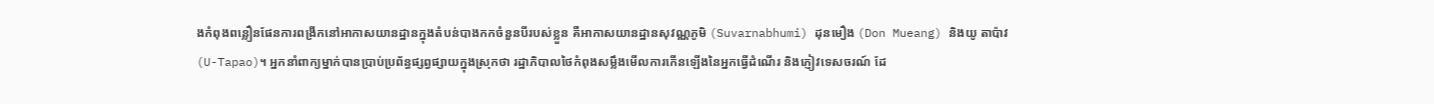ងកំពុងពន្លឿនផែនការពង្រីកនៅអាកាសយានដ្ឋានក្នុងតំបន់បាងកកចំនួនបីរបស់ខ្លួន គឺអាកាសយានដ្ឋានសុវណ្ណភូមិ (Suvarnabhumi) ដុនមឿង (Don Mueang) និងយូ តាប៉ាវ (U-Tapao)។ អ្នកនាំពាក្យម្នាក់បានប្រាប់ប្រព័ន្ធផ្សព្វផ្សាយក្នុងស្រុកថា រដ្ឋាភិបាលថៃកំពុងសម្លឹងមើលការកើនឡើងនៃអ្នកធ្វើដំណើរ និងភ្ញៀវទេសចរណ៍ ដែ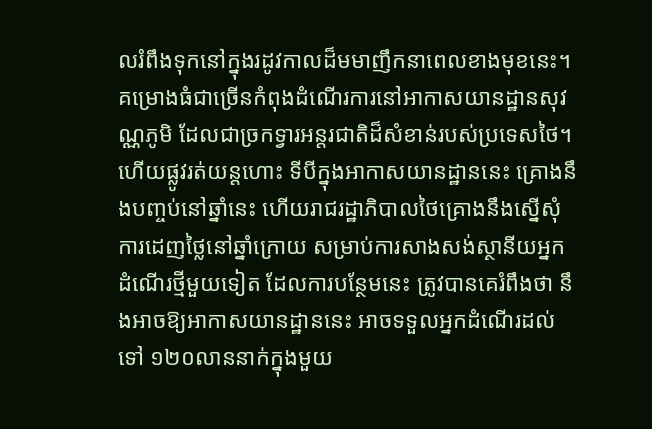លរំពឹងទុកនៅក្នុងរដូវកាលដ៏មមាញឹកនាពេលខាងមុខនេះ។
គម្រោងធំជាច្រើនកំពុងដំណើរការនៅអាកាសយានដ្ឋានសុវណ្ណភូមិ ដែលជាច្រកទ្វារអន្តរជាតិដ៏សំខាន់របស់ប្រទេសថៃ។ ហើយផ្លូវរត់យន្ដហោះ ទីបីក្នុងអាកាសយានដ្ឋាននេះ គ្រោងនឹងបញ្ចប់នៅឆ្នាំនេះ ហើយរាជរដ្ឋាភិបាលថៃគ្រោងនឹងស្នើសុំការដេញថ្លៃនៅឆ្នាំក្រោយ សម្រាប់ការសាងសង់ស្ថានីយអ្នកដំណើរថ្មីមួយទៀត ដែលការបន្ថែមនេះ ត្រូវបានគេរំពឹងថា នឹងអាចឱ្យអាកាសយានដ្ឋាននេះ អាចទទួលអ្នកដំណើរដល់ទៅ ១២០លាននាក់ក្នុងមួយ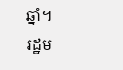ឆ្នាំ។
រដ្ឋម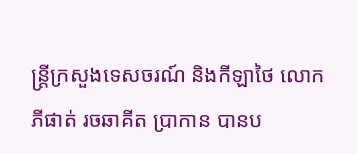ន្ត្រីក្រសួងទេសចរណ៍ និងកីឡាថៃ លោក ភីផាត់ រចឆាគីត ប្រាកាន បានប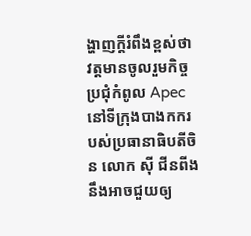ង្ហាញក្ដីរំពឹងខ្ពស់ថា វត្តមានចូលរួមកិច្ចប្រជុំកំពូល Apec នៅទីក្រុងបាងកករបស់ប្រធានាធិបតីចិន លោក ស៊ី ជីនពីង នឹងអាចជួយឲ្យ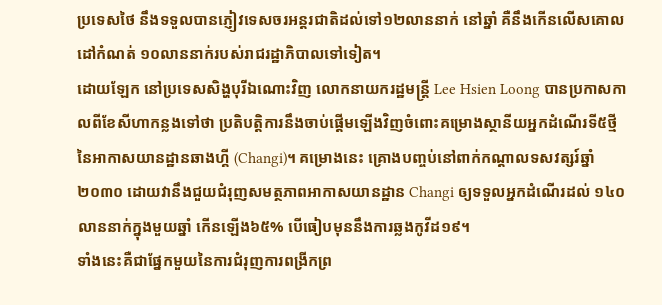ប្រទេសថៃ នឹងទទួលបានភ្ញៀវទេសចរអន្តរជាតិដល់ទៅ១២លាននាក់ នៅឆ្នាំ គឺនឹងកើនលើសគោលដៅកំណត់ ១០លាននាក់របស់រាជរដ្ឋាភិបាលទៅទៀត។
ដោយឡែក នៅប្រទេសសិង្ហបុរីឯណោះវិញ លោកនាយករដ្ឋមន្ត្រី Lee Hsien Loong បានប្រកាសកាលពីខែសីហាកន្លងទៅថា ប្រតិបត្តិការនឹងចាប់ផ្តើមឡើងវិញចំពោះគម្រោងស្ថានីយអ្នកដំណើរទី៥ថ្មីនៃអាកាសយានដ្ឋានឆាងហ្គី (Changi)។ គម្រោងនេះ គ្រោងបញ្ចប់នៅពាក់កណ្តាលទសវត្សរ៍ឆ្នាំ២០៣០ ដោយវានឹងជួយជំរុញសមត្ថភាពអាកាសយានដ្ឋាន Changi ឲ្យទទួលអ្នកដំណើរដល់ ១៤០ លាននាក់ក្នុងមួយឆ្នាំ កើនឡើង៦៥% បើធៀបមុននឹងការឆ្លងកូវីដ១៩។
ទាំងនេះគឺជាផ្នែកមួយនៃការជំរុញការពង្រីកព្រ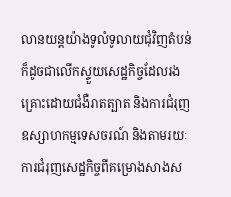លានយន្តយ៉ាងទូលំទូលាយជុំវិញតំបន់ ក៏ដូចជាលើកស្ទួយសេដ្ឋកិច្ចដែលរងគ្រោះដោយជំងឺរាតត្បាត និងការជំរុញឧស្សាហកម្មទេសចរណ៍ និងតាមរយៈការជំរុញសេដ្ឋកិច្ចពីគម្រោងសាងស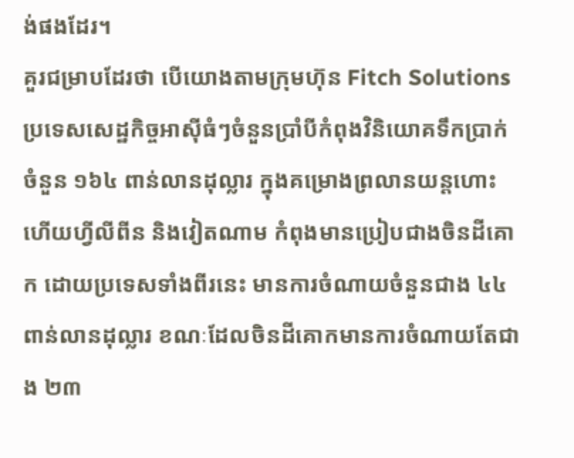ង់ផងដែរ។
គួរជម្រាបដែរថា បើយោងតាមក្រុមហ៊ុន Fitch Solutions ប្រទេសសេដ្ឋកិច្ចអាស៊ីធំៗចំនួនប្រាំបីកំពុងវិនិយោគទឹកប្រាក់ចំនួន ១៦៤ ពាន់លានដុល្លារ ក្នុងគម្រោងព្រលានយន្តហោះ ហើយហ្វីលីពីន និងវៀតណាម កំពុងមានប្រៀបជាងចិនដីគោក ដោយប្រទេសទាំងពីរនេះ មានការចំណាយចំនួនជាង ៤៤ ពាន់លានដុល្លារ ខណៈដែលចិនដីគោកមានការចំណាយតែជាង ២៣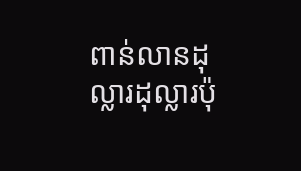ពាន់លានដុល្លារដុល្លារប៉ុ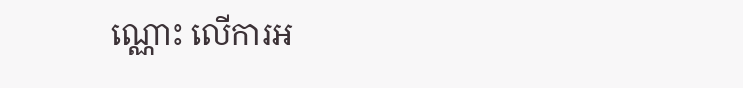ណ្ណោះ លើការអ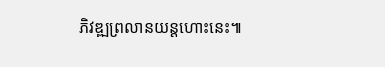ភិវឌ្ឍព្រលានយន្ដហោះនេះ៕